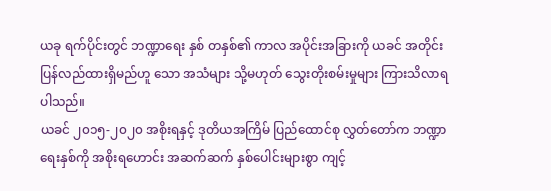ယခု ရက်ပိုင်းတွင် ဘဏ္ဍာရေး နှစ် တနှစ်၏ ကာလ အပိုင်းအခြားကို ယခင် အတိုင်း ပြန်လည်ထားရှိမည်ဟူ သော အသံများ သို့မဟုတ် သွေးတိုးစမ်းမှုများ ကြားသိလာရပါသည်။
ယခင် ၂၀၁၅-၂၀၂၀ အစိုးရနှင့် ဒုတိယအကြိမ် ပြည်ထောင်စု လွှတ်တော်က ဘဏ္ဍာရေးနှစ်ကို အစိုးရဟောင်း အဆက်ဆက် နှစ်ပေါင်းများစွာ ကျင့်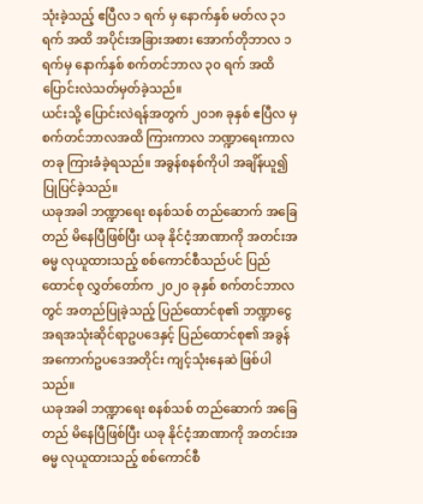သုံးခဲ့သည့် ဧပြီလ ၁ ရက် မှ နောက်နှစ် မတ်လ ၃၁ ရက် အထိ အပိုင်းအခြားအစား အောက်တိုဘာလ ၁ ရက်မှ နောက်နှစ် စက်တင်ဘာလ ၃၀ ရက် အထိ ပြောင်းလဲသတ်မှတ်ခဲ့သည်။
ယင်းသို့ ပြောင်းလဲရန်အတွက် ၂၀၁၈ ခုနှစ် ဧပြီလ မှ စက်တင်ဘာလအထိ ကြားကာလ ဘဏ္ဍာရေးကာလ တခု ကြားခံခဲ့ရသည်။ အခွန်စနစ်ကိုပါ အချိန်ယူ၍ ပြုပြင်ခဲ့သည်။
ယခုအခါ ဘဏ္ဍာရေး စနစ်သစ် တည်ဆောက် အခြေတည် မိနေပြီဖြစ်ပြီး ယခု နိုင်ငံ့အာဏာကို အတင်းအဓမ္မ လုယူထားသည့် စစ်ကောင်စီသည်ပင် ပြည်ထောင်စု လွှတ်တော်က ၂၀၂၀ ခုနှစ် စက်တင်ဘာလတွင် အတည်ပြုခဲ့သည့် ပြည်ထောင်စု၏ ဘဏ္ဍာငွေအရအသုံးဆိုင်ရာဥပဒေနှင့် ပြည်ထောင်စု၏ အခွန်အကောက်ဥပဒေအတိုင်း ကျင့်သုံးနေဆဲ ဖြစ်ပါသည်။
ယခုအခါ ဘဏ္ဍာရေး စနစ်သစ် တည်ဆောက် အခြေတည် မိနေပြီဖြစ်ပြီး ယခု နိုင်ငံ့အာဏာကို အတင်းအဓမ္မ လုယူထားသည့် စစ်ကောင်စီ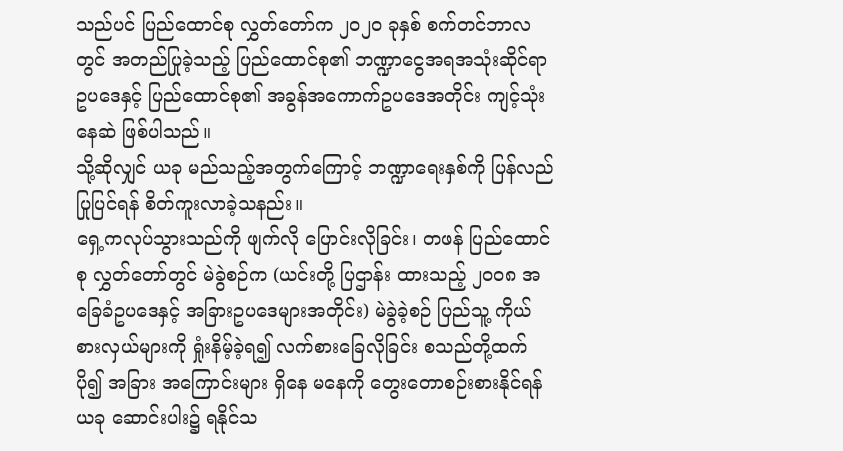သည်ပင် ပြည်ထောင်စု လွှတ်တော်က ၂၀၂၀ ခုနှစ် စက်တင်ဘာလတွင် အတည်ပြုခဲ့သည့် ပြည်ထောင်စု၏ ဘဏ္ဍာငွေအရအသုံးဆိုင်ရာဥပဒေနှင့် ပြည်ထောင်စု၏ အခွန်အကောက်ဥပဒေအတိုင်း ကျင့်သုံးနေဆဲ ဖြစ်ပါသည်။
သို့ဆိုလျှင် ယခု မည်သည့်အတွက်ကြောင့် ဘဏ္ဍာရေးနှစ်ကို ပြန်လည်ပြုပြင်ရန် စိတ်ကူးလာခဲ့သနည်း။
ရှေ့ကလုပ်သွားသည်ကို ဖျက်လို ပြောင်းလိုခြင်း၊ တဖန် ပြည်ထောင်စု လွှတ်တော်တွင် မဲခွဲစဉ်က (ယင်းတို့ ပြဌာန်း ထားသည့် ၂၀၀၈ အခြေခံဥပဒေနှင့် အခြားဥပဒေများအတိုင်း) မဲခွဲခဲ့စဉ် ပြည်သူ့ ကိုယ်စားလှယ်များကို ရှုံးနိမ့်ခဲ့ရ၍ လက်စားခြေလိုခြင်း စသည်တို့ထက် ပို၍ အခြား အကြောင်းများ ရှိနေ မနေကို တွေးတောစဉ်းစားနိုင်ရန် ယခု ဆောင်းပါး၌ ရနိုင်သ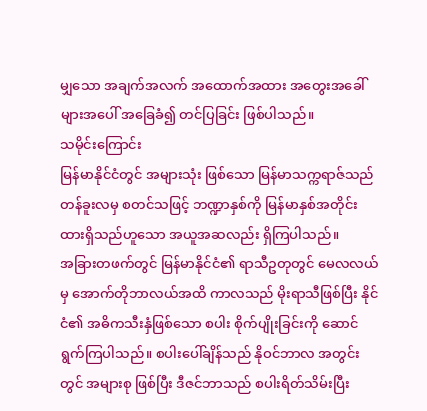မျှသော အချက်အလက် အထောက်အထား အတွေးအခေါ်များအပေါ် အခြေခံ၍ တင်ပြခြင်း ဖြစ်ပါသည်။
သမိုင်းကြောင်း
မြန်မာနိုင်ငံတွင် အများသုံး ဖြစ်သော မြန်မာသက္ကရာဇ်သည် တန်ခူးလမှ စတင်သဖြင့် ဘဏ္ဍာနှစ်ကို မြန်မာနှစ်အတိုင်း ထားရှိသည်ဟူသော အယူအဆလည်း ရှိကြပါသည်။
အခြားတဖက်တွင် မြန်မာနိုင်ငံ၏ ရာသီဥတုတွင် မေလလယ် မှ အောက်တိုဘာလယ်အထိ ကာလသည် မိုးရာသီဖြစ်ပြီး နိုင်ငံ၏ အဓိကသီးနှံဖြစ်သော စပါး စိုက်ပျိုးခြင်းကို ဆောင်ရွက်ကြပါသည်။ စပါးပေါ်ချိန်သည် နိုဝင်ဘာလ အတွင်းတွင် အများစု ဖြစ်ပြီး ဒီဇင်ဘာသည် စပါးရိတ်သိမ်းပြီး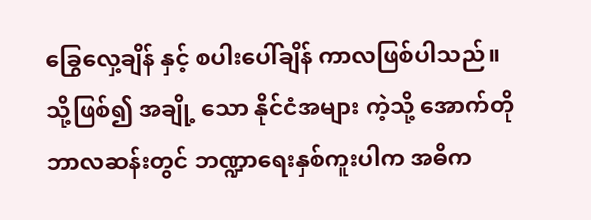ခြွေလှေ့ချိန် နှင့် စပါးပေါ်ချိန် ကာလဖြစ်ပါသည်။ သို့ဖြစ်၍ အချို့ သော နိုင်ငံအများ ကဲ့သို့ အောက်တိုဘာလဆန်းတွင် ဘဏ္ဍာရေးနှစ်ကူးပါက အဓိက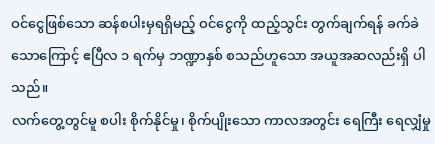ဝင်ငွေဖြစ်သော ဆန်စပါးမှရရှိမည့် ဝင်ငွေကို ထည့်သွင်း တွက်ချက်ရန် ခက်ခဲသောကြောင့် ဧပြီလ ၁ ရက်မှ ဘဏ္ဍာနှစ် စသည်ဟူသော အယူအဆလည်းရှိ ပါသည်။
လက်တွေ့တွင်မူ စပါး စိုက်နိုင်မှု၊ စိုက်ပျိုးသော ကာလအတွင်း ရေကြီး ရေလျှံမှု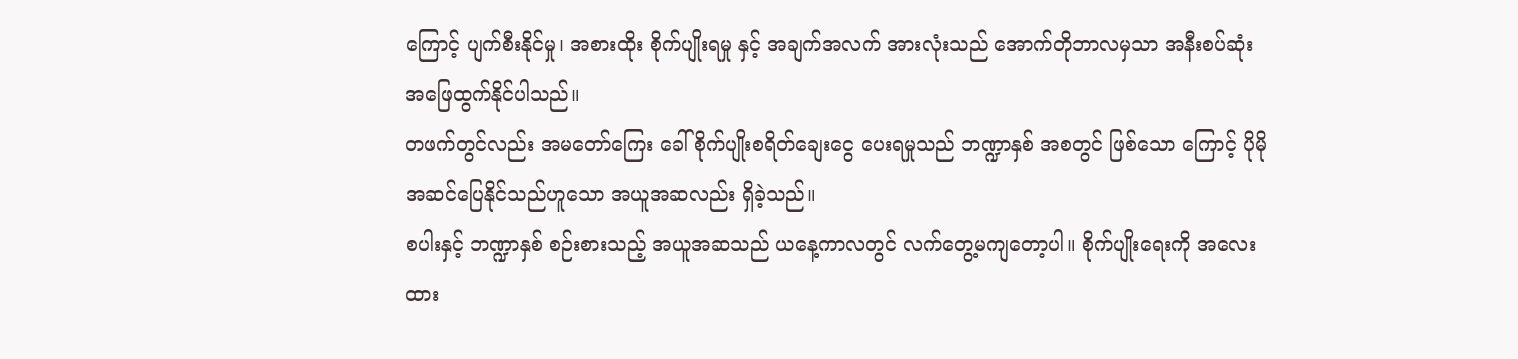ကြောင့် ပျက်စီးနိုင်မှု၊ အစားထိုး စိုက်ပျိုးရမှု နှင့် အချက်အလက် အားလုံးသည် အောက်တိုဘာလမှသာ အနီးစပ်ဆုံး အဖြေထွက်နိုင်ပါသည်။
တဖက်တွင်လည်း အမတော်ကြေး ခေါ် စိုက်ပျိုးစရိတ်ချေးငွေ ပေးရမှုသည် ဘဏ္ဍာနှစ် အစတွင် ဖြစ်သော ကြောင့် ပိုမို အဆင်ပြေနိုင်သည်ဟူသော အယူအဆလည်း ရှိခဲ့သည်။
စပါးနှင့် ဘဏ္ဍာနှစ် စဉ်းစားသည့် အယူအဆသည် ယနေ့ကာလတွင် လက်တွေ့မကျတော့ပါ။ စိုက်ပျိုးရေးကို အလေးထား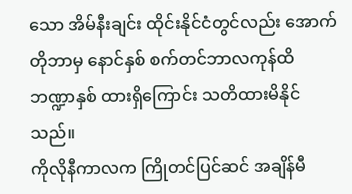သော အိမ်နီးချင်း ထိုင်းနိုင်ငံတွင်လည်း အောက်တိုဘာမှ နောင်နှစ် စက်တင်ဘာလကုန်ထိ ဘဏ္ဍာနှစ် ထားရှိကြောင်း သတိထားမိနိုင်သည်။
ကိုလိုနီကာလက ကြိုတင်ပြင်ဆင် အချိန်မီ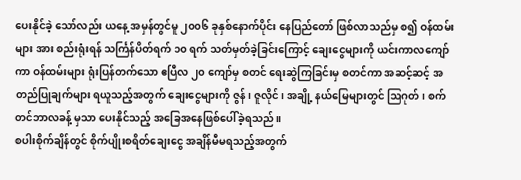ပေးနိုင်ခဲ့ သော်လည်း ယနေ့ အမှန်တွင်မူ ၂၀၀၆ ခုနှစ်နောက်ပိုင်း နေပြည်တော် ဖြစ်လာသည်မှ စ၍ ဝန်ထမ်းများ အား စည်းရုံးရန် သင်္ကြန်ပိတ်ရက် ၁၀ ရက် သတ်မှတ်ခဲ့ခြင်းကြောင့် ချေးငွေများကို ယင်းကာလကျော်ကာ ဝန်ထမ်းများ ရုံးပြန်တက်သော ဧပြီလ ၂၀ ကျော်မှ စတင် ရေးဆွဲကြခြင်းမှ စတင်ကာ အဆင့်ဆင့် အတည်ပြုချက်များ ရယူသည့်အတွက် ချေးငွေများကို ဇွန်၊ ဇူလိုင်၊ အချို့ နယ်မြေများတွင် ဩဂုတ်၊ စက်တင်ဘာလခန့် မှသာ ပေးနိုင်သည့် အခြေအနေဖြစ်ပေါ်ခဲ့ရသည်။
စပါးစိုက်ချိန်တွင် စိုက်ပျိုးစရိတ်ချေးငွေ အချိန်မီမရသည့်အတွက်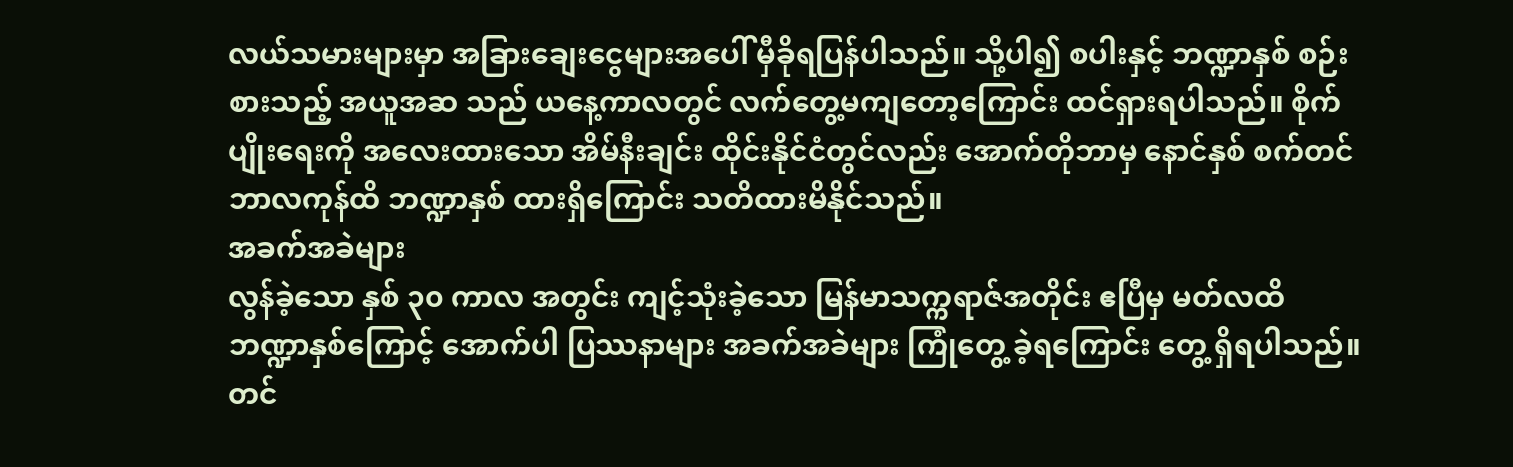လယ်သမားများမှာ အခြားချေးငွေများအပေါ် မှီခိုရပြန်ပါသည်။ သို့ပါ၍ စပါးနှင့် ဘဏ္ဍာနှစ် စဉ်းစားသည့် အယူအဆ သည် ယနေ့ကာလတွင် လက်တွေ့မကျတော့ကြောင်း ထင်ရှားရပါသည်။ စိုက်ပျိုးရေးကို အလေးထားသော အိမ်နီးချင်း ထိုင်းနိုင်ငံတွင်လည်း အောက်တိုဘာမှ နောင်နှစ် စက်တင်ဘာလကုန်ထိ ဘဏ္ဍာနှစ် ထားရှိကြောင်း သတိထားမိနိုင်သည်။
အခက်အခဲများ
လွန်ခဲ့သော နှစ် ၃၀ ကာလ အတွင်း ကျင့်သုံးခဲ့သော မြန်မာသက္ကရာဇ်အတိုင်း ဧပြီမှ မတ်လထိ ဘဏ္ဍာနှစ်ကြောင့် အောက်ပါ ပြဿနာများ အခက်အခဲများ ကြုံတွေ့ ခဲ့ရကြောင်း တွေ့ ရှိရပါသည်။
တင်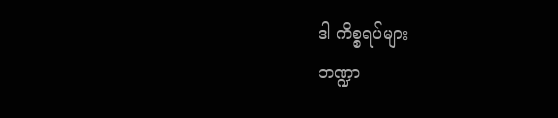ဒါ ကိစ္စရပ်များ
ဘဏ္ဍာ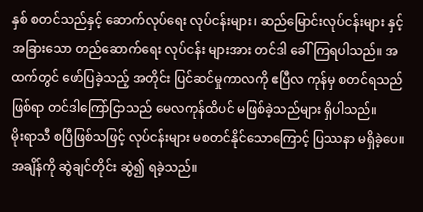နှစ် စတင်သည်နှင့် ဆောက်လုပ်ရေး လုပ်ငန်းများ၊ ဆည်မြောင်းလုပ်ငန်းများ နှင့် အခြားသော တည်ဆောက်ရေး လုပ်ငန်း များအား တင်ဒါ ခေါ်ကြရပါသည်။ အထက်တွင် ဖော်ပြခဲ့သည့် အတိုင်း ပြင်ဆင်မှုကာလကို ဧပြီလ ကုန်မှ စတင်ရသည်ဖြစ်ရာ တင်ဒါကြော်ငြာသည် မေလကုန်ထိပင် မဖြစ်ခဲ့သည်များ ရှိပါသည်။
မိုးရာသီ စပြီဖြစ်သဖြင့် လုပ်ငန်းများ မစတင်နိုင်သောကြောင့် ပြဿနာ မရှိခဲ့ပေ။ အချိန်ကို ဆွဲချင်တိုင်း ဆွဲ၍ ရခဲ့သည်။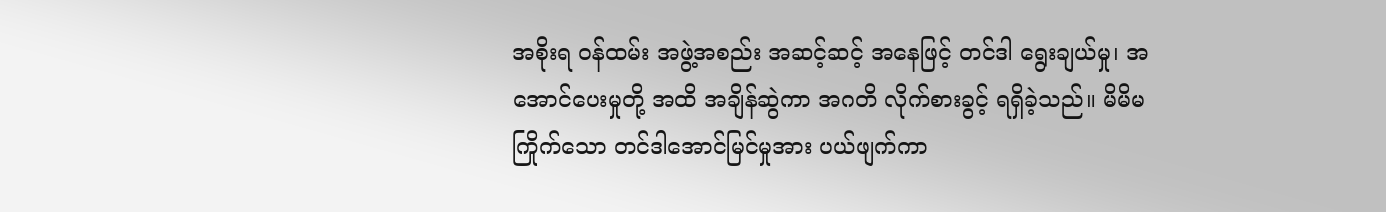အစိုးရ ဝန်ထမ်း အဖွဲ့အစည်း အဆင့်ဆင့် အနေဖြင့် တင်ဒါ ရွေးချယ်မှု၊ အအောင်ပေးမှုတို့ အထိ အချိန်ဆွဲကာ အဂတိ လိုက်စားခွင့် ရရှိခဲ့သည်။ မိမိမကြိုက်သော တင်ဒါအောင်မြင်မှုအား ပယ်ဖျက်ကာ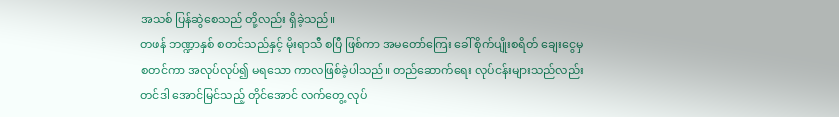အသစ် ပြန်ဆွဲစေသည် တို့လည်း ရှိခဲ့သည်။
တဖန် ဘဏ္ဍာနှစ် စတင်သည်နှင့် မိုးရာသီ စပြီ ဖြစ်ကာ အမတော်ကြေး ခေါ် စိုက်ပျိုးစရိတ် ချေးငွေမှ စတင်ကာ အလုပ်လုပ်၍ မရသော ကာလဖြစ်ခဲ့ပါသည်။ တည်ဆောက်ရေး လုပ်ငန်းများသည်လည်း တင်ဒါ အောင်မြင်သည့် တိုင်အောင် လက်တွေ့ လုပ်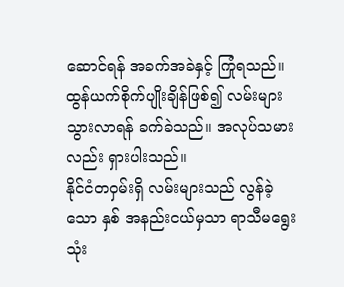ဆောင်ရန် အခက်အခဲနှင့် ကြုံရသည်။ ထွန်ယက်စိုက်ပျိုးချိန်ဖြစ်၍ လမ်းများ သွားလာရန် ခက်ခဲသည်။ အလုပ်သမားလည်း ရှားပါးသည်။
နိုင်ငံတဝှမ်းရှိ လမ်းများသည် လွန်ခဲ့သော နှစ် အနည်းငယ်မှသာ ရာသီမရွေး သုံး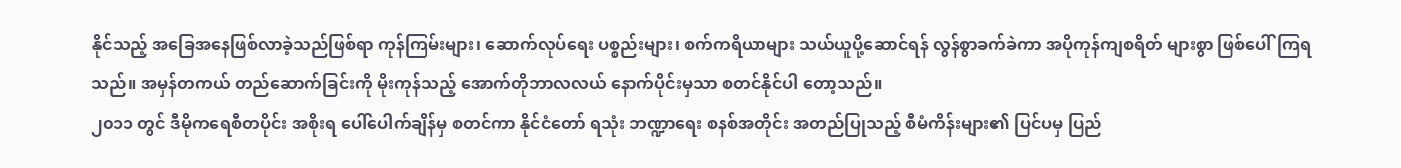နိုင်သည့် အခြေအနေဖြစ်လာခဲ့သည်ဖြစ်ရာ ကုန်ကြမ်းများ၊ ဆောက်လုပ်ရေး ပစ္စည်းများ၊ စက်ကရိယာများ သယ်ယူပို့ဆောင်ရန် လွန်စွာခက်ခဲကာ အပိုကုန်ကျစရိတ် များစွာ ဖြစ်ပေါ်ကြရသည်။ အမှန်တကယ် တည်ဆောက်ခြင်းကို မိုးကုန်သည့် အောက်တိုဘာလလယ် နောက်ပိုင်းမှသာ စတင်နိုင်ပါ တော့သည်။
၂၀၁၁ တွင် ဒီမိုကရေစီတပိုင်း အစိုးရ ပေါ်ပေါက်ချိန်မှ စတင်ကာ နိုင်ငံတော် ရသုံး ဘဏ္ဍာရေး စနစ်အတိုင်း အတည်ပြုသည့် စီမံကိန်းများ၏ ပြင်ပမှ ပြည်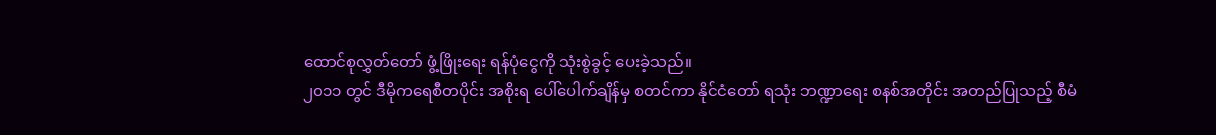ထောင်စုလွှတ်တော် ဖွံ့ဖြိုးရေး ရန်ပုံငွေကို သုံးစွဲခွင့် ပေးခဲ့သည်။
၂၀၁၁ တွင် ဒီမိုကရေစီတပိုင်း အစိုးရ ပေါ်ပေါက်ချိန်မှ စတင်ကာ နိုင်ငံတော် ရသုံး ဘဏ္ဍာရေး စနစ်အတိုင်း အတည်ပြုသည့် စီမံ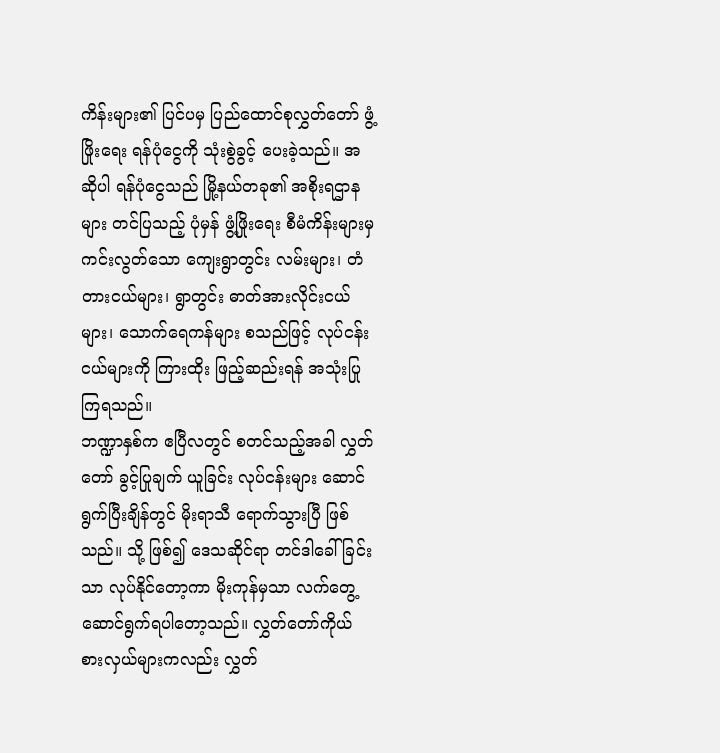ကိန်းများ၏ ပြင်ပမှ ပြည်ထောင်စုလွှတ်တော် ဖွံ့ဖြိုးရေး ရန်ပုံငွေကို သုံးစွဲခွင့် ပေးခဲ့သည်။ အဆိုပါ ရန်ပုံငွေသည် မြို့နယ်တခု၏ အစိုးရဌာနများ တင်ပြသည့် ပုံမှန် ဖွံ့ဖြိုးရေး စီမံကိန်းများမှ ကင်းလွတ်သော ကျေးရွာတွင်း လမ်းများ၊ တံတားငယ်များ၊ ရွာတွင်း ဓာတ်အားလိုင်းငယ်များ၊ သောက်ရေကန်များ စသည်ဖြင့် လုပ်ငန်းငယ်များကို ကြားထိုး ဖြည့်ဆည်းရန် အသုံးပြုကြရသည်။
ဘဏ္ဍာနှစ်က ဧပြီလတွင် စတင်သည့်အခါ လွှတ်တော် ခွင့်ပြုချက် ယူခြင်း လုပ်ငန်းများ ဆောင်ရွက်ပြီးချိန်တွင် မိုးရာသီ ရောက်သွားပြီ ဖြစ်သည်။ သို့ ဖြစ်၍ ဒေသဆိုင်ရာ တင်ဒါခေါ်ခြင်းသာ လုပ်နိုင်တော့ကာ မိုးကုန်မှသာ လက်တွေ့ ဆောင်ရွက်ရပါတော့သည်။ လွှတ်တော်ကိုယ်စားလှယ်များကလည်း လွှတ်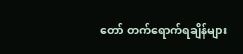တော် တက်ရောက်ရချိန်များ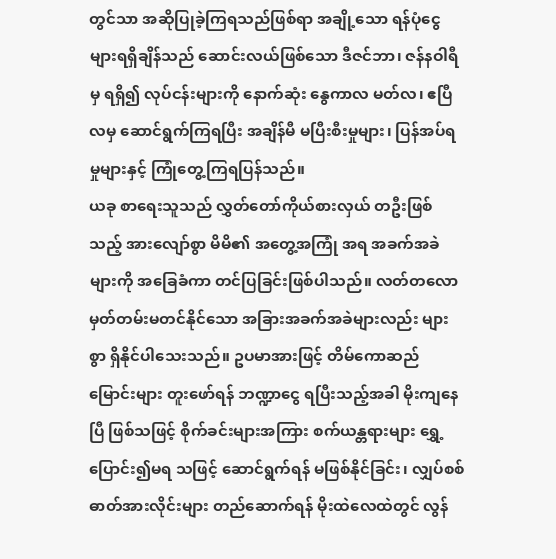တွင်သာ အဆိုပြုခဲ့ကြရသည်ဖြစ်ရာ အချို့သော ရန်ပုံငွေများရရှိချိန်သည် ဆောင်းလယ်ဖြစ်သော ဒီဇင်ဘာ၊ ဇန်နဝါရီမှ ရရှိ၍ လုပ်ငန်းများကို နောက်ဆုံး နွေကာလ မတ်လ၊ ဧပြီလမှ ဆောင်ရွက်ကြရပြီး အချိန်မီ မပြီးစီးမှုများ၊ ပြန်အပ်ရမှုများနှင့် ကြုံတွေ့ကြရပြန်သည်။
ယခု စာရေးသူသည် လွှတ်တော်ကိုယ်စားလှယ် တဦးဖြစ်သည့် အားလျော်စွာ မိမိ၏ အတွေ့အကြုံ အရ အခက်အခဲများကို အခြေခံကာ တင်ပြခြင်းဖြစ်ပါသည်။ လတ်တလော မှတ်တမ်းမတင်နိုင်သော အခြားအခက်အခဲများလည်း များစွာ ရှိနိုင်ပါသေးသည်။ ဥပမာအားဖြင့် တိမ်ကောဆည်မြောင်းများ တူးဖော်ရန် ဘဏ္ဍာငွေ ရပြီးသည့်အခါ မိုးကျနေပြီ ဖြစ်သဖြင့် စိုက်ခင်းများအကြား စက်ယန္တရားများ ရွှေ့ပြောင်း၍မရ သဖြင့် ဆောင်ရွက်ရန် မဖြစ်နိုင်ခြင်း၊ လျှပ်စစ်ဓာတ်အားလိုင်းများ တည်ဆောက်ရန် မိုးထဲလေထဲတွင် လွန်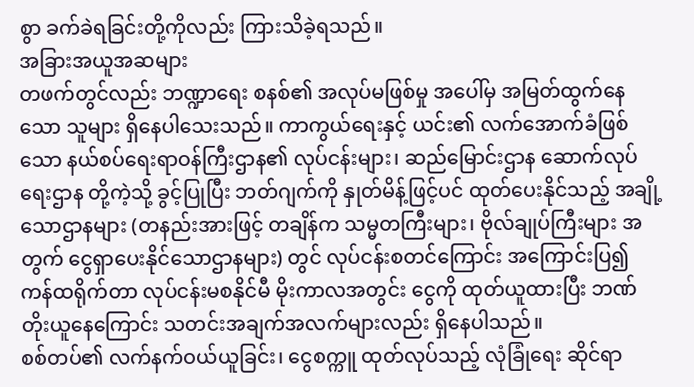စွာ ခက်ခဲရခြင်းတို့ကိုလည်း ကြားသိခဲ့ရသည်။
အခြားအယူအဆများ
တဖက်တွင်လည်း ဘဏ္ဍာရေး စနစ်၏ အလုပ်မဖြစ်မှု အပေါ်မှ အမြတ်ထွက်နေသော သူများ ရှိနေပါသေးသည်။ ကာကွယ်ရေးနှင့် ယင်း၏ လက်အောက်ခံဖြစ်သော နယ်စပ်ရေးရာဝန်ကြီးဌာန၏ လုပ်ငန်းများ၊ ဆည်မြောင်းဌာန ဆောက်လုပ်ရေးဌာန တို့ကဲ့သို့ ခွင့်ပြုပြီး ဘတ်ဂျက်ကို နှုတ်မိန့်ဖြင့်ပင် ထုတ်ပေးနိုင်သည့် အချို့သောဌာနများ (တနည်းအားဖြင့် တချိန်က သမ္မတကြီးများ၊ ဗိုလ်ချုပ်ကြီးများ အတွက် ငွေရှာပေးနိုင်သောဌာနများ) တွင် လုပ်ငန်းစတင်ကြောင်း အကြောင်းပြ၍ ကန်ထရိုက်တာ လုပ်ငန်းမစနိုင်မီ မိုးကာလအတွင်း ငွေကို ထုတ်ယူထားပြီး ဘဏ်တိုးယူနေကြောင်း သတင်းအချက်အလက်များလည်း ရှိနေပါသည်။
စစ်တပ်၏ လက်နက်ဝယ်ယူခြင်း၊ ငွေစက္ကူ ထုတ်လုပ်သည့် လုံခြုံရေး ဆိုင်ရာ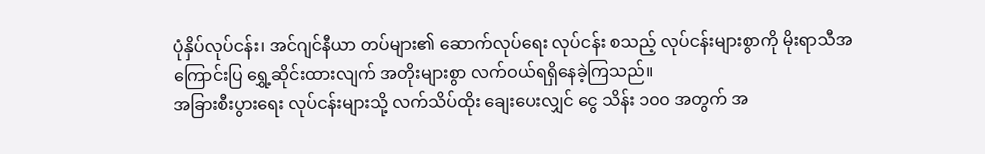ပုံနှိပ်လုပ်ငန်း၊ အင်ဂျင်နီယာ တပ်များ၏ ဆောက်လုပ်ရေး လုပ်ငန်း စသည့် လုပ်ငန်းများစွာကို မိုးရာသီအကြောင်းပြ ရွှေ့ဆိုင်းထားလျက် အတိုးများစွာ လက်ဝယ်ရရှိနေခဲ့ကြသည်။
အခြားစီးပွားရေး လုပ်ငန်းများသို့ လက်သိပ်ထိုး ချေးပေးလျှင် ငွေ သိန်း ၁၀၀ အတွက် အ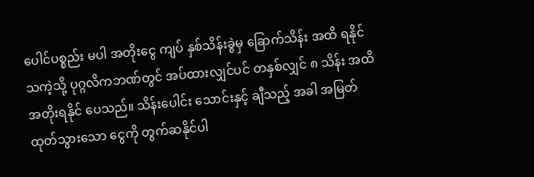ပေါင်ပစ္စည်း မပါ အတိုးငွေ ကျပ် နှစ်သိန်းခွဲမှ ခြောက်သိန်း အထိ ရနိုင်သကဲ့သို့ ပုဂ္ဂလိကဘဏ်တွင် အပ်ထားလျှင်ပင် တနှစ်လျှင် ၈ သိန်း အထိ အတိုးရနိုင် ပေသည်။ သိန်းပေါင်း သောင်းနှင့် ချီသည့် အခါ အမြတ်ထုတ်သွားသော ငွေကို တွက်ဆနိုင်ပါ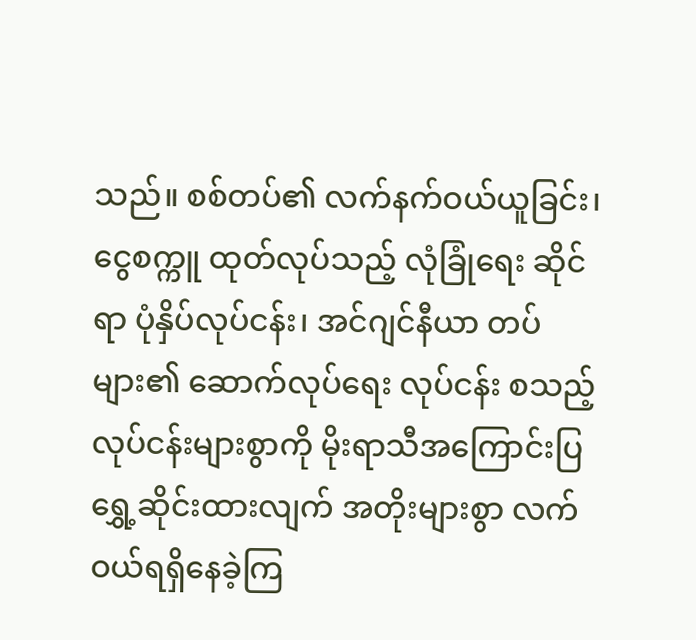သည်။ စစ်တပ်၏ လက်နက်ဝယ်ယူခြင်း၊ ငွေစက္ကူ ထုတ်လုပ်သည့် လုံခြုံရေး ဆိုင်ရာ ပုံနှိပ်လုပ်ငန်း၊ အင်ဂျင်နီယာ တပ်များ၏ ဆောက်လုပ်ရေး လုပ်ငန်း စသည့် လုပ်ငန်းများစွာကို မိုးရာသီအကြောင်းပြ ရွှေ့ဆိုင်းထားလျက် အတိုးများစွာ လက်ဝယ်ရရှိနေခဲ့ကြ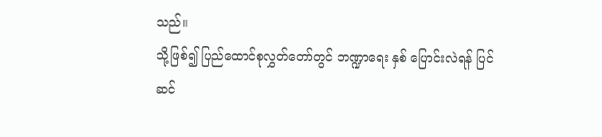သည်။
သို့ဖြစ်၍ ပြည်ထောင်စုလွှတ်တော်တွင် ဘဏ္ဍာရေး နှစ် ပြောင်းလဲရန် ပြင်ဆင်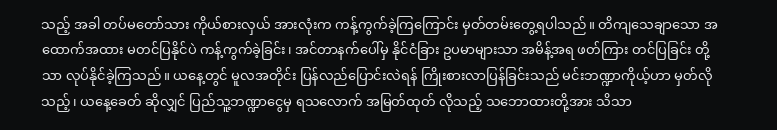သည့် အခါ တပ်မတော်သား ကိုယ်စားလှယ် အားလုံးက ကန့်ကွက်ခဲ့ကြကြောင်း မှတ်တမ်းတွေ့ရပါသည်။ တိကျသေချာသော အထောက်အထား မတင်ပြနိုင်ပဲ ကန့်ကွက်ခဲ့ခြင်း၊ အင်တာနက်ပေါ်မှ နိုင်ငံခြား ဥပမာများသာ အမိန့်အရ ဖတ်ကြား တင်ပြခြင်း တို့သာ လုပ်နိုင်ခဲ့ကြသည်။ ယနေ့တွင် မူလအတိုင်း ပြန်လည်ပြောင်းလဲရန် ကြိုးစားလာပြန်ခြင်းသည် မင်းဘဏ္ဍာကိုယ့်ဟာ မှတ်လိုသည့်၊ ယနေ့ခေတ် ဆိုလျှင် ပြည်သူ့ဘဏ္ဍာငွေမှ ရသလောက် အမြတ်ထုတ် လိုသည့် သဘောထားတို့အား သိသာ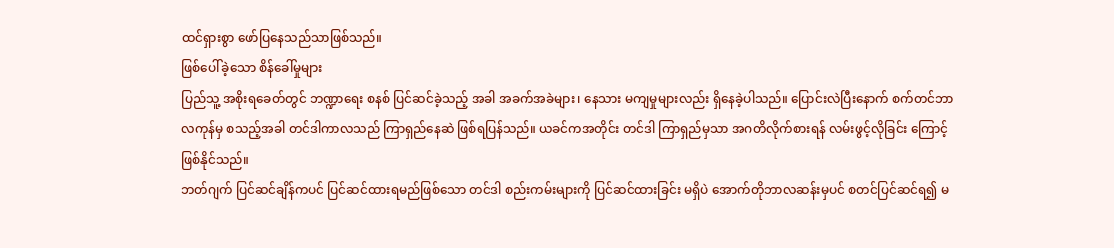ထင်ရှားစွာ ဖော်ပြနေသည်သာဖြစ်သည်။
ဖြစ်ပေါ်ခဲ့သော စိန်ခေါ်မှုများ
ပြည်သူ့ အစိုးရခေတ်တွင် ဘဏ္ဍာရေး စနစ် ပြင်ဆင်ခဲ့သည့် အခါ အခက်အခဲများ၊ နေသား မကျမှုများလည်း ရှိနေခဲ့ပါသည်။ ပြောင်းလဲပြီးနောက် စက်တင်ဘာလကုန်မှ စသည့်အခါ တင်ဒါကာလသည် ကြာရှည်နေဆဲ ဖြစ်ရပြန်သည်။ ယခင်ကအတိုင်း တင်ဒါ ကြာရှည်မှသာ အဂတိလိုက်စားရန် လမ်းဖွင့်လိုခြင်း ကြောင့် ဖြစ်နိုင်သည်။
ဘတ်ဂျက် ပြင်ဆင်ချိန်ကပင် ပြင်ဆင်ထားရမည်ဖြစ်သော တင်ဒါ စည်းကမ်းများကို ပြင်ဆင်ထားခြင်း မရှိပဲ အောက်တိုဘာလဆန်းမှပင် စတင်ပြင်ဆင်ရ၍ မ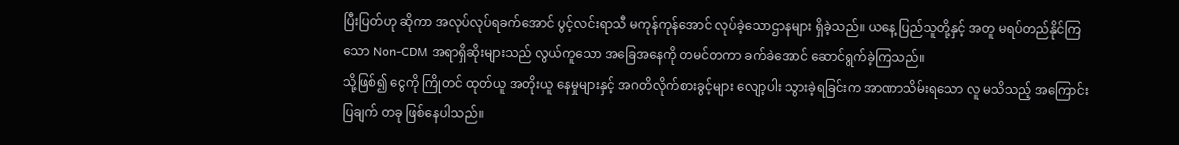ပြီးပြတ်ဟု ဆိုကာ အလုပ်လုပ်ရခက်အောင် ပွင့်လင်းရာသီ မကုန်ကုန်အောင် လုပ်ခဲ့သောဌာနများ ရှိခဲ့သည်။ ယနေ့ ပြည်သူတို့နှင့် အတူ မရပ်တည်နိုင်ကြသော Non-CDM အရာရှိဆိုးများသည် လွယ်ကူသော အခြေအနေကို တမင်တကာ ခက်ခဲအောင် ဆောင်ရွက်ခဲ့ကြသည်။
သို့ဖြစ်၍ ငွေကို ကြိုတင် ထုတ်ယူ အတိုးယူ နေမှုများနှင့် အဂတိလိုက်စားခွင့်များ လျော့ပါး သွားခဲ့ရခြင်းက အာဏာသိမ်းရသော လူ မသိသည့် အကြောင်းပြချက် တခု ဖြစ်နေပါသည်။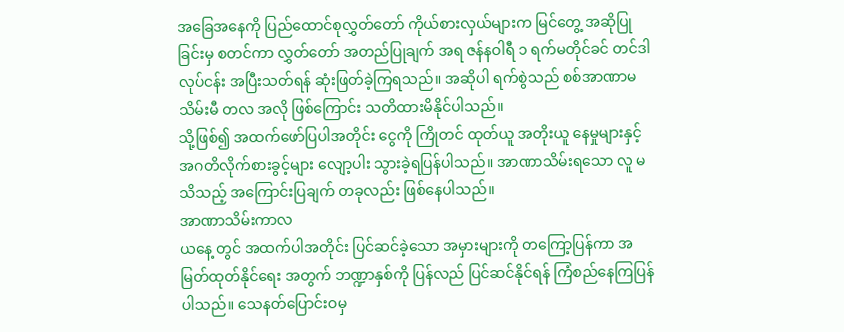အခြေအနေကို ပြည်ထောင်စုလွှတ်တော် ကိုယ်စားလှယ်များက မြင်တွေ့ အဆိုပြုခြင်းမှ စတင်ကာ လွှတ်တော် အတည်ပြုချက် အရ ဇန်နဝါရီ ၁ ရက်မတိုင်ခင် တင်ဒါလုပ်ငန်း အပြီးသတ်ရန် ဆုံးဖြတ်ခဲ့ကြရသည်။ အဆိုပါ ရက်စွဲသည် စစ်အာဏာမသိမ်းမီ တလ အလို ဖြစ်ကြောင်း သတိထားမိနိုင်ပါသည်။
သို့ဖြစ်၍ အထက်ဖော်ပြပါအတိုင်း ငွေကို ကြိုတင် ထုတ်ယူ အတိုးယူ နေမှုများနှင့် အဂတိလိုက်စားခွင့်များ လျော့ပါး သွားခဲ့ရပြန်ပါသည်။ အာဏာသိမ်းရသော လူ မသိသည့် အကြောင်းပြချက် တခုလည်း ဖြစ်နေပါသည်။
အာဏာသိမ်းကာလ
ယနေ့ တွင် အထက်ပါအတိုင်း ပြင်ဆင်ခဲ့သော အမှားများကို တကြော့ပြန်ကာ အမြတ်ထုတ်နိုင်ရေး အတွက် ဘဏ္ဍာနှစ်ကို ပြန်လည် ပြင်ဆင်နိုင်ရန် ကြံစည်နေကြပြန်ပါသည်။ သေနတ်ပြောင်းဝမှ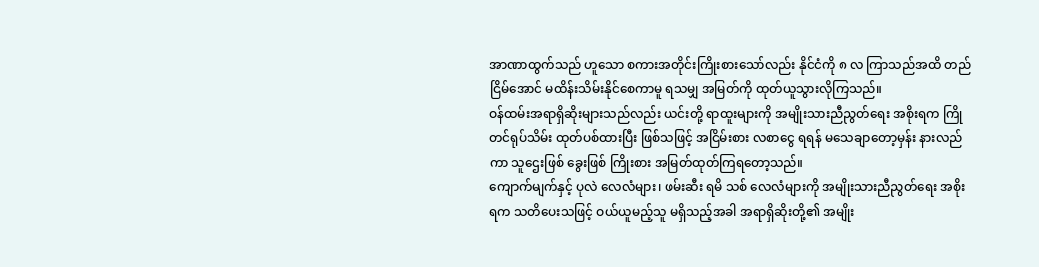အာဏာထွက်သည် ဟူသော စကားအတိုင်းကြိုးစားသော်လည်း နိုင်ငံကို ၈ လ ကြာသည်အထိ တည်ငြိမ်အောင် မထိန်းသိမ်းနိုင်စေကာမူ ရသမျှ အမြတ်ကို ထုတ်ယူသွားလိုကြသည်။
ဝန်ထမ်းအရာရှိဆိုးများသည်လည်း ယင်းတို့ ရာထူးများကို အမျိုးသားညီညွတ်ရေး အစိုးရက ကြိုတင်ရုပ်သိမ်း ထုတ်ပစ်ထားပြီး ဖြစ်သဖြင့် အငြိမ်းစား လစာငွေ ရရန် မသေချာတော့မှန်း နားလည်ကာ သူဌေးဖြစ် ခွေးဖြစ် ကြိုးစား အမြတ်ထုတ်ကြရတော့သည်။
ကျောက်မျက်နှင့် ပုလဲ လေလံများ၊ ဖမ်းဆီး ရမိ သစ် လေလံများကို အမျိုးသားညီညွတ်ရေး အစိုးရက သတိပေးသဖြင့် ဝယ်ယူမည့်သူ မရှိသည့်အခါ အရာရှိဆိုးတို့၏ အမျိုး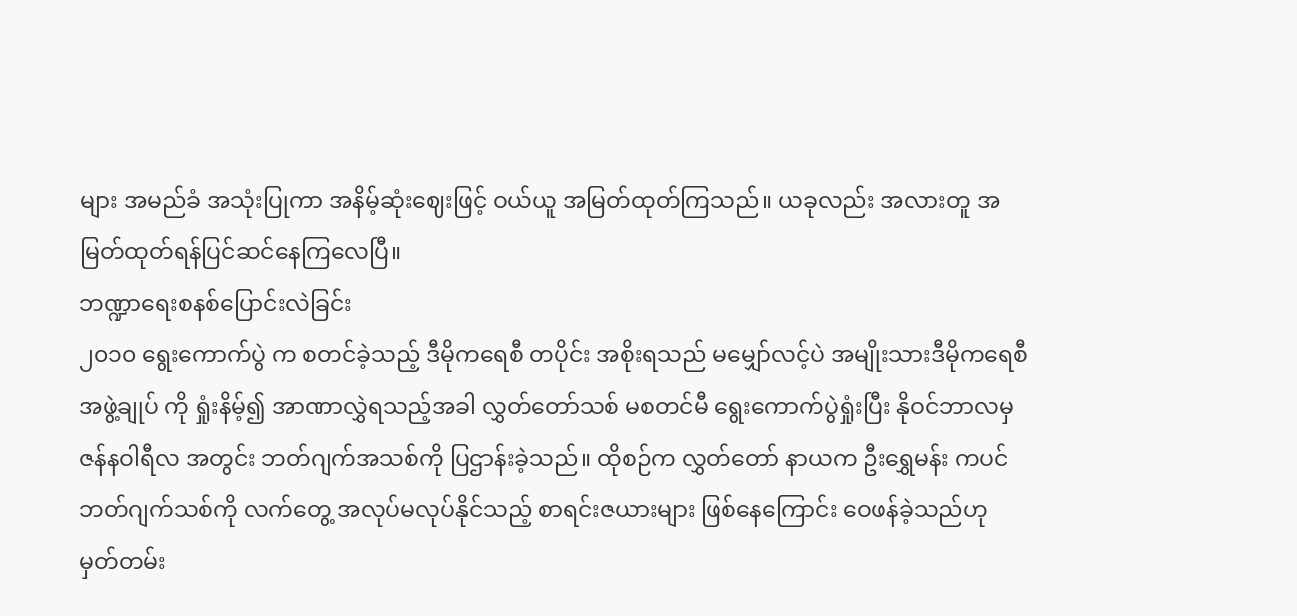များ အမည်ခံ အသုံးပြုကာ အနိမ့်ဆုံးဈေးဖြင့် ဝယ်ယူ အမြတ်ထုတ်ကြသည်။ ယခုလည်း အလားတူ အမြတ်ထုတ်ရန်ပြင်ဆင်နေကြလေပြီ။
ဘဏ္ဍာရေးစနစ်ပြောင်းလဲခြင်း
၂၀၁၀ ရွေးကောက်ပွဲ က စတင်ခဲ့သည့် ဒီမိုကရေစီ တပိုင်း အစိုးရသည် မမျှော်လင့်ပဲ အမျိုးသားဒီမိုကရေစီ အဖွဲ့ချုပ် ကို ရှုံးနိမ့်၍ အာဏာလွှဲရသည့်အခါ လွှတ်တော်သစ် မစတင်မီ ရွေးကောက်ပွဲရှုံးပြီး နိုဝင်ဘာလမှ ဇန်နဝါရီလ အတွင်း ဘတ်ဂျက်အသစ်ကို ပြဌာန်းခဲ့သည်။ ထိုစဉ်က လွှတ်တော် နာယက ဦးရွှေမန်း ကပင် ဘတ်ဂျက်သစ်ကို လက်တွေ့ အလုပ်မလုပ်နိုင်သည့် စာရင်းဇယားများ ဖြစ်နေကြောင်း ဝေဖန်ခဲ့သည်ဟု မှတ်တမ်း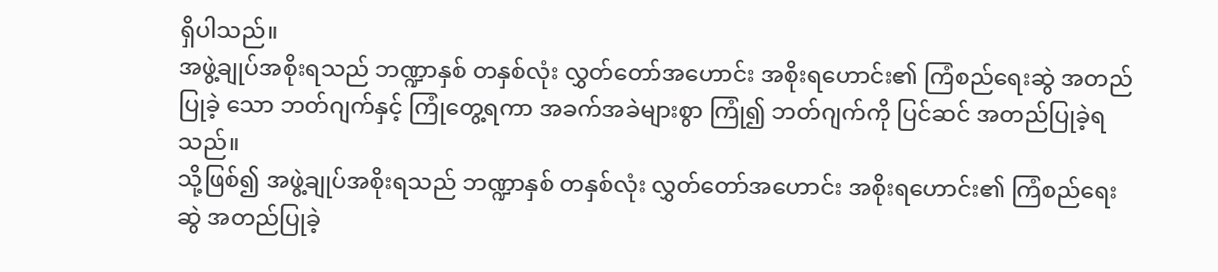ရှိပါသည်။
အဖွဲ့ချုပ်အစိုးရသည် ဘဏ္ဍာနှစ် တနှစ်လုံး လွှတ်တော်အဟောင်း အစိုးရဟောင်း၏ ကြံစည်ရေးဆွဲ အတည်ပြုခဲ့ သော ဘတ်ဂျက်နှင့် ကြုံတွေ့ရကာ အခက်အခဲများစွာ ကြုံ၍ ဘတ်ဂျက်ကို ပြင်ဆင် အတည်ပြုခဲ့ရသည်။
သို့ဖြစ်၍ အဖွဲ့ချုပ်အစိုးရသည် ဘဏ္ဍာနှစ် တနှစ်လုံး လွှတ်တော်အဟောင်း အစိုးရဟောင်း၏ ကြံစည်ရေးဆွဲ အတည်ပြုခဲ့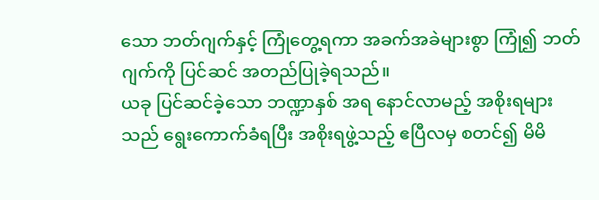သော ဘတ်ဂျက်နှင့် ကြုံတွေ့ရကာ အခက်အခဲများစွာ ကြုံ၍ ဘတ်ဂျက်ကို ပြင်ဆင် အတည်ပြုခဲ့ရသည်။
ယခု ပြင်ဆင်ခဲ့သော ဘဏ္ဍာနှစ် အရ နောင်လာမည့် အစိုးရများသည် ရွေးကောက်ခံရပြီး အစိုးရဖွဲ့သည့် ဧပြီလမှ စတင်၍ မိမိ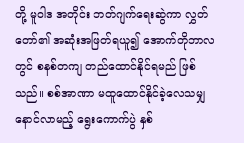တို့ မူဝါဒ အတိုင်း ဘတ်ဂျက်ရေးဆွဲကာ လွှတ်တော်၏ အဆုံးအဖြတ်ရယူ၍ အောက်တိုဘာလ တွင် စနစ်တကျ တည်ထောင်နိုင်ရမည် ဖြစ်သည်။ စစ်အာဏာ မထူထောင်နိုင်ခဲ့လေသမျှ နောင်လာမည့် ရွေးကောက်ပွဲ နှစ်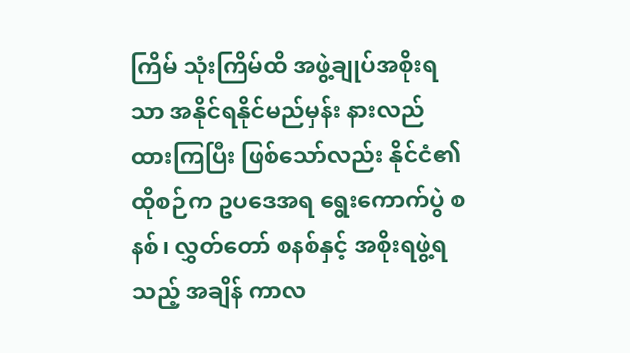ကြိမ် သုံးကြိမ်ထိ အဖွဲ့ချုပ်အစိုးရသာ အနိုင်ရနိုင်မည်မှန်း နားလည် ထားကြပြီး ဖြစ်သော်လည်း နိုင်ငံ၏ ထိုစဉ်က ဥပဒေအရ ရွေးကောက်ပွဲ စနစ်၊ လွှတ်တော် စနစ်နှင့် အစိုးရဖွဲ့ရသည့် အချိန် ကာလ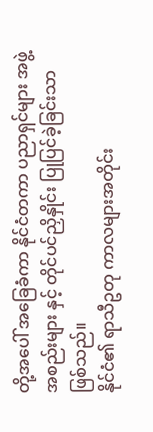တို့အပေါ် အခြေခံကာ နိုင်ငံတကာ ပညာရှင်များ အဖွဲ့အစည်းများ နှင့် တိုင်ပင်ညှိနှိုင်း ပြုပြင်ခဲ့ခြင်းသာ ဖြစ်သည်။
နိုင်ငံ၏ ရာသီဥတု ကာလများအတိုင်း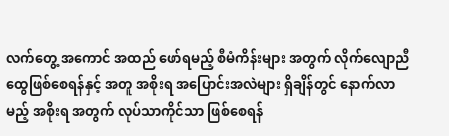လက်တွေ့ အကောင် အထည် ဖော်ရမည့် စီမံကိန်းများ အတွက် လိုက်လျောညီထွေဖြစ်စေရန်နှင့် အတူ အစိုးရ အပြောင်းအလဲများ ရှိချိန်တွင် နောက်လာမည့် အစိုးရ အတွက် လုပ်သာကိုင်သာ ဖြစ်စေရန်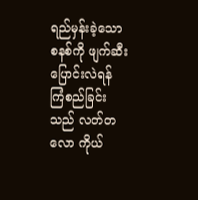ရည်မှန်းခဲ့သော စနစ်ကို ဖျက်ဆီး ပြောင်းလဲရန် ကြံစည်ခြင်းသည် လတ်တလော ကိုယ်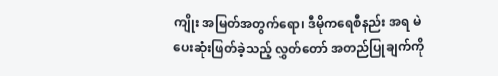ကျိုး အမြတ်အတွက်ရော၊ ဒီမိုကရေစီနည်း အရ မဲပေးဆုံးဖြတ်ခဲ့သည့် လွှတ်တော် အတည်ပြုချက်ကို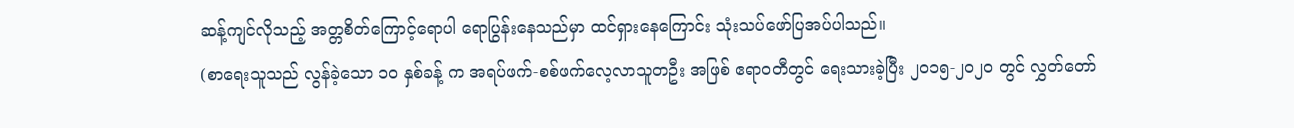ဆန့်ကျင်လိုသည့် အတ္တစိတ်ကြောင့်ရောပါ ရောပြွန်းနေသည်မှာ ထင်ရှားနေကြောင်း သုံးသပ်ဖော်ပြအပ်ပါသည်။
(စာရေးသူသည် လွန်ခဲ့သော ၁၀ နှစ်ခန့် က အရပ်ဖက်-စစ်ဖက်လေ့လာသူတဦး အဖြစ် ဧရာဝတီတွင် ရေးသားခဲ့ပြီး ၂၀၁၅-၂၀၂၀ တွင် လွှတ်တော်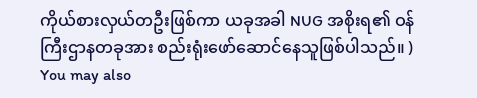ကိုယ်စားလှယ်တဦးဖြစ်ကာ ယခုအခါ NUG အစိုးရ၏ ဝန်ကြီးဌာနတခုအား စည်းရုံးဖော်ဆောင်နေသူဖြစ်ပါသည်။ )
You may also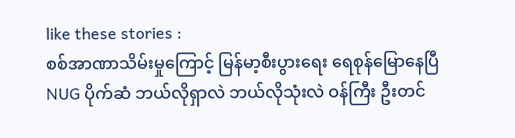like these stories :
စစ်အာဏာသိမ်းမှုကြောင့် မြန်မာ့စီးပွားရေး ရေစုန်မြောနေပြီ
NUG ပိုက်ဆံ ဘယ်လိုရှာလဲ ဘယ်လိုသုံးလဲ ဝန်ကြီး ဦးတင်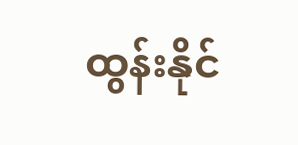ထွန်းနိုင်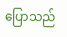ပြောသည်